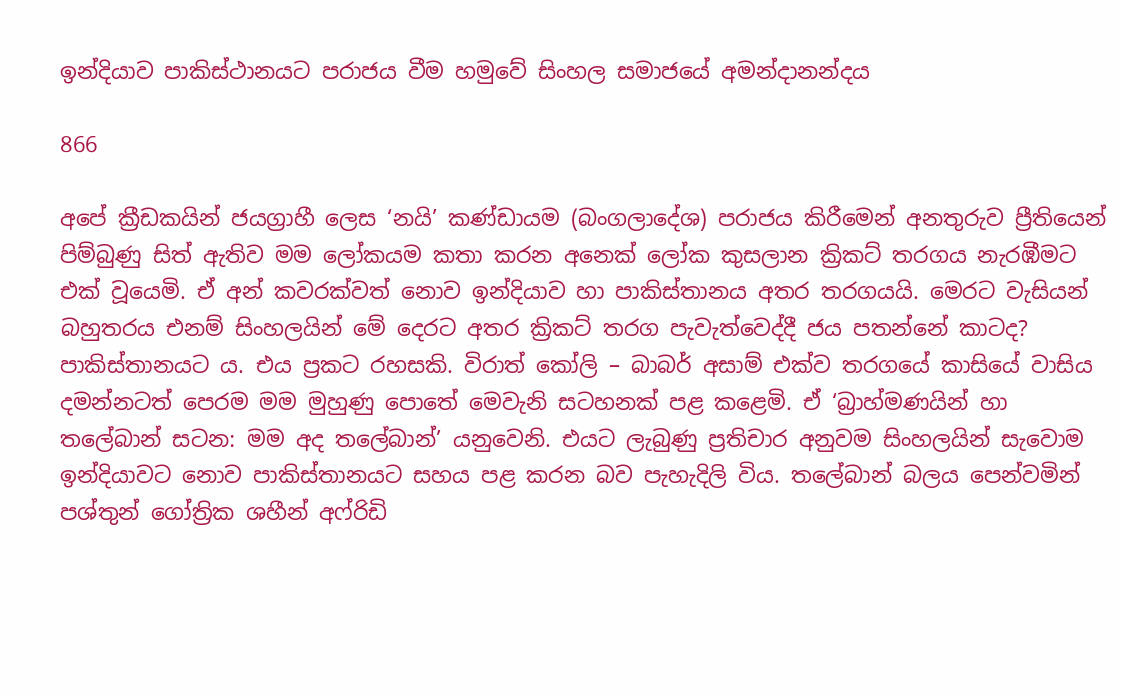ඉන්දියාව පාකිස්ථානයට පරාජය වීම හමුවේ සිංහල සමාජයේ අමන්දානන්දය

866

අපේ ක්‍රීඩකයින් ජයග්‍රාහී ලෙස ‘නයි’ කණ්ඩායම (බංගලාදේශ) පරාජය කිරීමෙන් අනතුරුව ප්‍රීතියෙන් පිම්බුණු සිත් ඇතිව මම ලෝකයම කතා කරන අනෙක් ලෝක කුසලාන ක්‍රිකට් තරගය නැරඹීමට එක් වූයෙමි. ඒ අන් කවරක්වත් නොව ඉන්දියාව හා පාකිස්තානය අතර තරගයයි. මෙරට වැසියන් බහුතරය එනම් සිංහලයින් මේ දෙරට අතර ක්‍රිකට් තරග පැවැත්වෙද්දී ජය පතන්නේ කාටද? පාකිස්තානයට ය. එය ප්‍රකට රහසකි. විරාත් කෝලි – බාබර් අසාම් එක්ව තරගයේ කාසියේ වාසිය දමන්නටත් පෙරම මම මුහුණු පොතේ මෙවැනි සටහනක් පළ කළෙමි. ඒ ‘බ්‍රාහ්මණයින් හා තලේබාන් සටන: මම අද තලේබාන්’ යනුවෙනි. එයට ලැබුණු ප්‍රතිචාර අනුවම සිංහලයින් සැවොම ඉන්දියාවට නොව පාකිස්තානයට සහය පළ කරන බව පැහැදිලි විය. තලේබාන් බලය පෙන්වමින් පශ්තුන් ගෝත්‍රික ශහීන් අෆ්රිඩි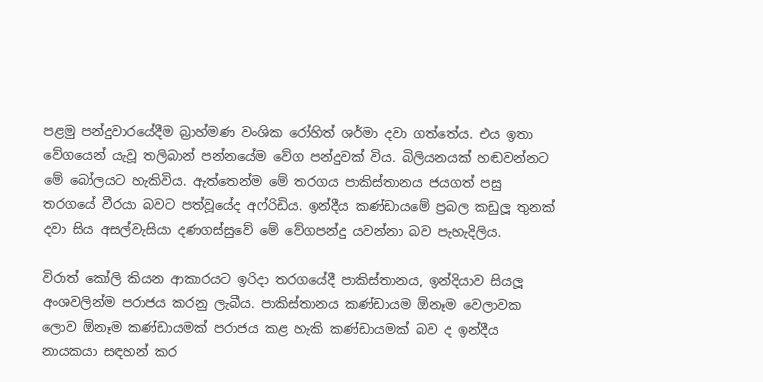පළමු පන්දුවාරයේදීම බ්‍රාහ්මණ වංශික රෝහිත් ශර්මා දවා ගත්තේය. එය ඉතා වේගයෙන් යැවූ තලිබාන් පන්නයේම වේග පන්දුවක් විය. බිලියනයක් හඬවන්නට මේ බෝලයට හැකිවිය. ඇත්තෙන්ම මේ තරගය පාකිස්තානය ජයගත් පසු තරගයේ වීරයා බවට පත්වූයේද අෆ්රිඩිය. ඉන්දීය කණ්ඩායමේ ප්‍රබල කඩුලූ තුනක් දවා සිය අසල්වැසියා දණගස්සුවේ මේ වේගපන්දු යවන්නා බව පැහැදිලිය.

විරාත් කෝලි කියන ආකාරයට ඉරිදා තරගයේදී පාකිස්තානය, ඉන්දියාව සියලූ අංශවලින්ම පරාජය කරනු ලැබීය. පාකිස්තානය කණ්ඩායම ඕනෑම වෙලාවක ලොව ඕනෑම කණ්ඩායමක් පරාජය කළ හැකි කණ්ඩායමක් බව ද ඉන්දීය නායකයා සඳහන් කර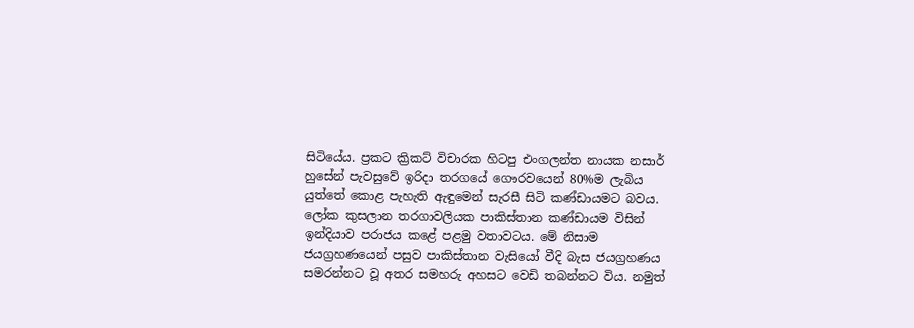සිටියේය. ප්‍රකට ක්‍රිකට් විචාරක හිටපු එංගලන්ත නායක නසාර් හුසේන් පැවසුවේ ඉරිදා තරගයේ ගෞරවයෙන් 80%ම ලැබිය යුත්තේ කොළ පැහැති ඇඳුමෙන් සැරසී සිටි කණ්ඩායමට බවය. ලෝක කුසලාන තරගාවලියක පාකිස්තාන කණ්ඩායම විසින් ඉන්දියාව පරාජය කළේ පළමු වතාවටය. මේ නිසාම ජයග්‍රහණයෙන් පසුව පාකිස්තාන වැසියෝ වීදි බැස ජයග්‍රහණය සමරන්නට වූ අතර සමහරු අහසට වෙඩි තබන්නට විය. නමුත්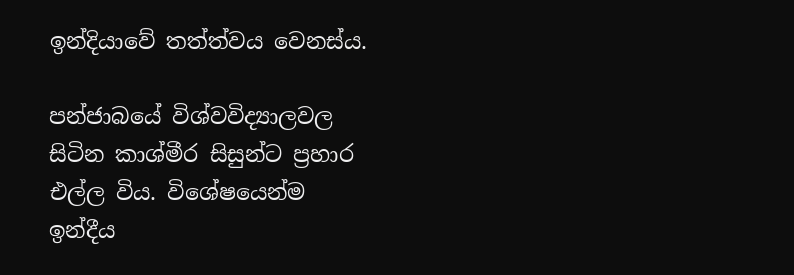ඉන්දියාවේ තත්ත්වය වෙනස්ය.

පන්ජාබයේ විශ්වවිද්‍යාලවල සිටින කාශ්මීර සිසුන්ට ප්‍රහාර එල්ල විය. විශේෂයෙන්ම ඉන්දීය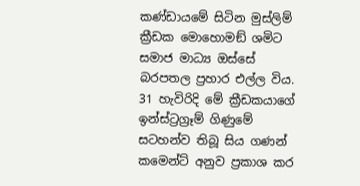කණ්ඩායමේ සිටින මුස්ලිම් ක්‍රීඩක මොහොමඞ් ශමිට සමාජ මාධ්‍ය ඔස්සේ බරපතල ප්‍රහාර එල්ල විය. 31 හැවිරිදි මේ ක්‍රීඩකයාගේ ඉන්ස්ට්‍රග්‍රෑම් ගිණුමේ සටහන්ව තිබූ සිය ගණන් කමෙන්ට් අනුව ප්‍රකාශ කර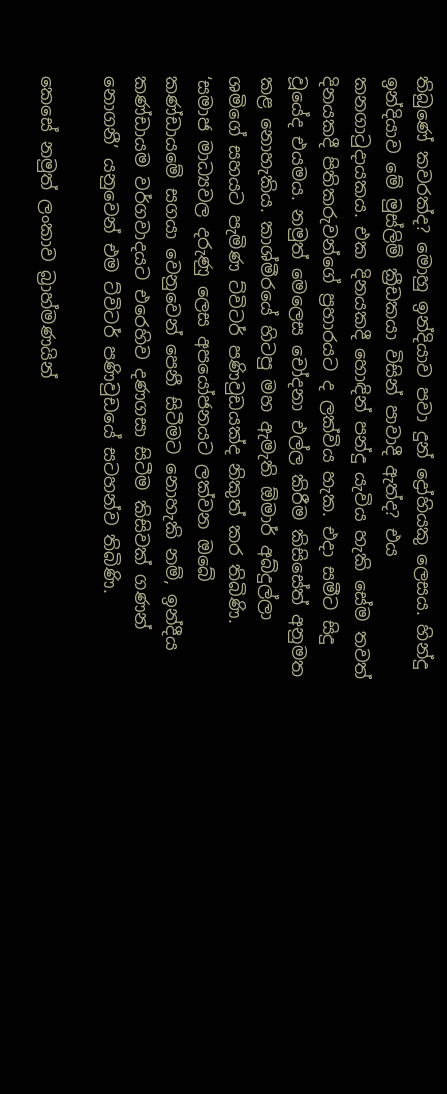තිබුණේ කවරක්ද? මොහු ඉන්දියාව පවා දුන් ද්‍රෝහියකු ලෙසය. හින්දු ඉන්දියාව මේ මුස්ලිම් ක්‍රීඩකයා විසින් පාවාදී ඇත්ද? එය කනගාටුදායකය. එක දිනයකදී හොඳින් පන්දු යැවිය හැකි සේම තවත් දිනයකදී පිතිකරුවන්ගේ ප්‍රහාරයට ද ලක්විය හැක. එදා සමීට සිදු වූයේද එයමය. නමුත් මෙලෙස චෝදනා එල්ල කිරීම කිසිසේත් අනුමත කළ නොහැකිය. කාශ්මීරයේ හිටපු මහ ඇමැති ඕමාර් අබ්දුල්ලා ශමිගේ සහයට පැමිණ ට්විටර් පණිවුඩයක්ද නිකුත් කර තිබිණි. ‘සමාජ මාධ්‍යවල දරුණු ලෙස අපයෝජනයට ලක්වන ඔබේ කණ්ඩායමේ සගයා වෙනුවෙන් පෙනී සිටීමට නොහැකි නම්, ඉන්දීය කණ්ඩායම වර්ගවාදයට එරෙහිව දණගසා සිටීම කිසිවක් ගණන් නොගනී’ යනුවෙන් එම ට්විටර් පණිවුඩයේ සටහන්ව තිබිණි.

කෙසේ නමුත් ලංකාව බ්‍රාහ්මණයින්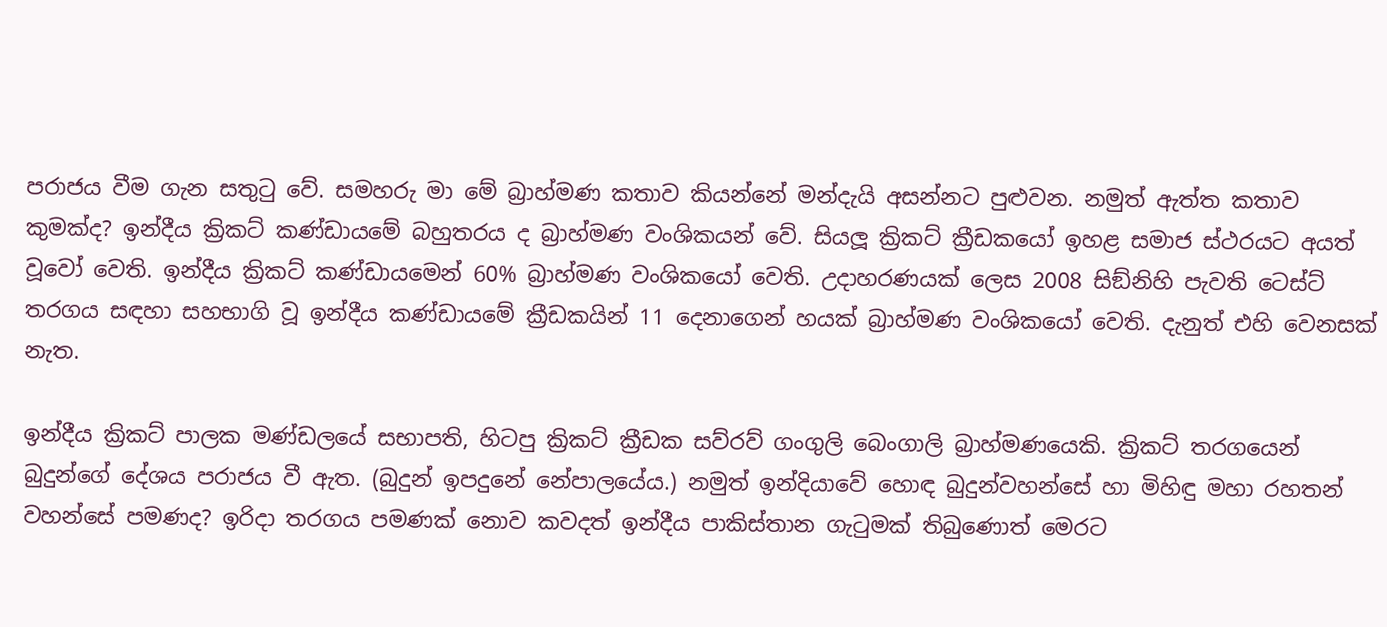පරාජය වීම ගැන සතුටු වේ. සමහරු මා මේ බ්‍රාහ්මණ කතාව කියන්නේ මන්දැයි අසන්නට පුළුවන. නමුත් ඇත්ත කතාව කුමක්ද? ඉන්දීය ක්‍රිකට් කණ්ඩායමේ බහුතරය ද බ්‍රාහ්මණ වංශිකයන් වේ. සියලූ ක්‍රිකට් ක්‍රීඩකයෝ ඉහළ සමාජ ස්ථරයට අයත් වූවෝ වෙති. ඉන්දීය ක්‍රිකට් කණ්ඩායමෙන් 60% බ්‍රාහ්මණ වංශිකයෝ වෙති. උදාහරණයක් ලෙස 2008 සිඞ්නිහි පැවති ටෙස්ට් තරගය සඳහා සහභාගි වූ ඉන්දීය කණ්ඩායමේ ක්‍රීඩකයින් 11 දෙනාගෙන් හයක් බ්‍රාහ්මණ වංශිකයෝ වෙති. දැනුත් එහි වෙනසක් නැත.

ඉන්දීය ක්‍රිකට් පාලක මණ්ඩලයේ සභාපති, හිටපු ක්‍රිකට් ක්‍රීඩක සව්රව් ගංගුලි බෙංගාලි බ්‍රාහ්මණයෙකි. ක්‍රිකට් තරගයෙන් බුදුන්ගේ දේශය පරාජය වී ඇත. (බුදුන් ඉපදුනේ නේපාලයේය.) නමුත් ඉන්දියාවේ හොඳ බුදුන්වහන්සේ හා මිහිඳු මහා රහතන් වහන්සේ පමණද? ඉරිදා තරගය පමණක් නොව කවදත් ඉන්දීය පාකිස්තාන ගැටුමක් තිබුණොත් මෙරට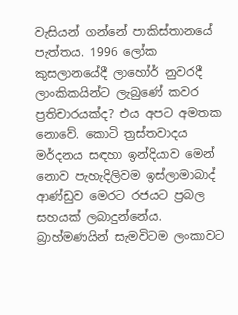වැසියන් ගන්නේ පාකිස්තානයේ පැත්තය. 1996 ලෝක කුසලානයේදී ලාහෝර් නුවරදී ලාංකිකයින්ට ලැබුණේ කවර ප්‍රතිචාරයක්ද? එය අපට අමතක නොවේ. කොටි ත්‍රස්තවාදය මර්දනය සඳහා ඉන්දියාව මෙන් නොව පැහැදිලිවම ඉස්ලාමාබාද් ආණ්ඩුව මෙරට රජයට ප්‍රබල සහයක් ලබාදුන්නේය. බ්‍රාහ්මණයින් සැමවිටම ලංකාවට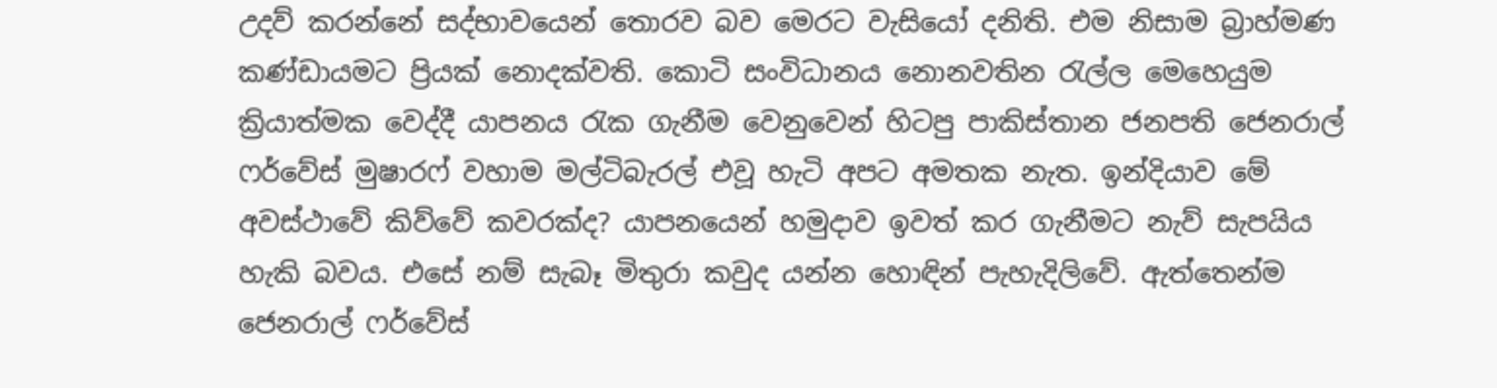උදව් කරන්නේ සද්භාවයෙන් තොරව බව මෙරට වැසියෝ දනිති. එම නිසාම බ්‍රාහ්මණ කණ්ඩායමට ප්‍රියක් නොදක්වති. කොටි සංවිධානය නොනවතින රැල්ල මෙහෙයුම ක්‍රියාත්මක වෙද්දී යාපනය රැක ගැනීම වෙනුවෙන් හිටපු පාකිස්තාන ජනපති ජෙනරාල් ෆර්වේස් මුෂාරෆ් වහාම මල්ටිබැරල් එවූ හැටි අපට අමතක නැත. ඉන්දියාව මේ අවස්ථාවේ කිව්වේ කවරක්ද? යාපනයෙන් හමුදාව ඉවත් කර ගැනීමට නැව් සැපයිය හැකි බවය. එසේ නම් සැබෑ මිතුරා කවුද යන්න හොඳින් පැහැදිලිවේ. ඇත්තෙන්ම ජෙනරාල් ෆර්වේස්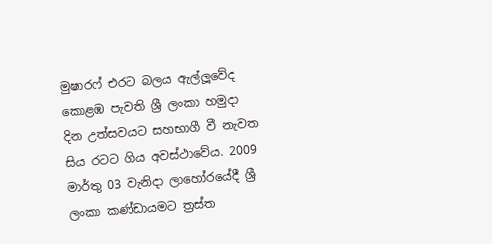මුෂාරෆ් එරට බලය ඇල්ලූවේද කොළඹ පැවති ශ්‍රී ලංකා හමුදා දින උත්සවයට සහභාගී වී නැවත සිය රටට ගිය අවස්ථාවේය. 2009 මාර්තු 03 වැනිදා ලාහෝරයේදී ශ්‍රී ලංකා කණ්ඩායමට ත්‍රස්ත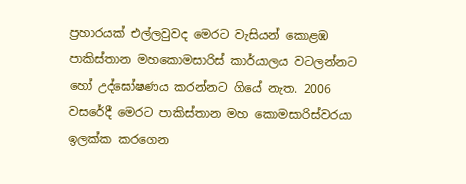ප්‍රහාරයක් එල්ලවුවද මෙරට වැසියන් කොළඹ පාකිස්තාන මහකොමසාරිස් කාර්යාලය වටලන්නට හෝ උද්ඝෝෂණය කරන්නට ගියේ නැත. 2006 වසරේදී මෙරට පාකිස්තාන මහ කොමසාරිස්වරයා ඉලක්ක කරගෙන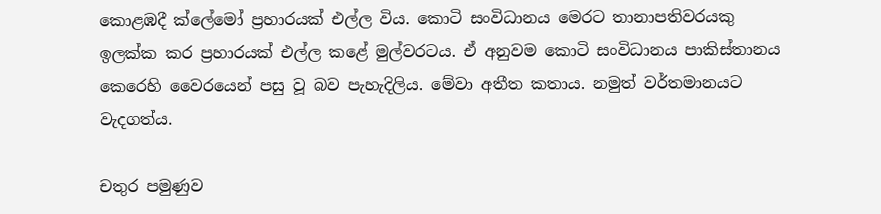කොළඹදී ක්ලේමෝ ප්‍රහාරයක් එල්ල විය. කොටි සංවිධානය මෙරට තානාපතිවරයකු ඉලක්ක කර ප්‍රහාරයක් එල්ල කළේ මුල්වරටය. ඒ අනුවම කොටි සංවිධානය පාකිස්තානය කෙරෙහි වෛරයෙන් පසු වූ බව පැහැදිලිය. මේවා අතීත කතාය. නමුත් වර්තමානයට වැදගත්ය.

චතුර පමුණුව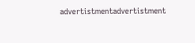advertistmentadvertistment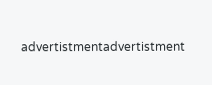advertistmentadvertistment